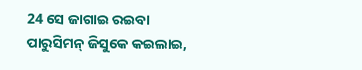24 ସେ ଜାଗାଇ ରଇବା ପାରୁସିମନ୍ ଜିସୁକେ କଇଲାଇ,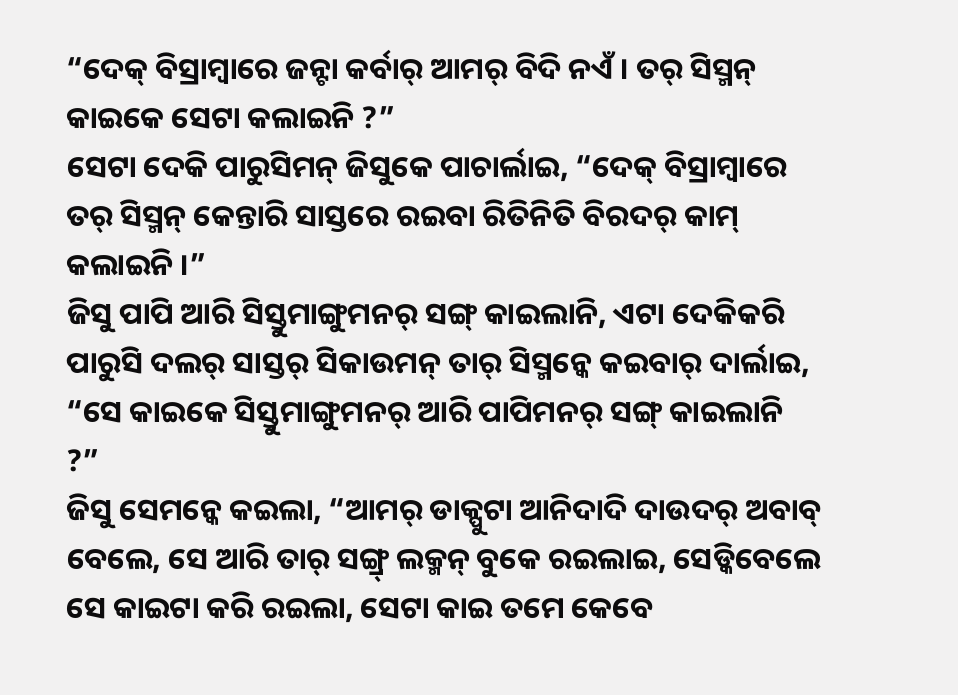“ଦେକ୍ ବିସ୍ରାମ୍ବାରେ ଜନ୍ଟା କର୍ବାର୍ ଆମର୍ ବିଦି ନଏଁ । ତର୍ ସିସ୍ମନ୍ କାଇକେ ସେଟା କଲାଇନି ?”
ସେଟା ଦେକି ପାରୁସିମନ୍ ଜିସୁକେ ପାଚାର୍ଲାଇ, “ଦେକ୍ ବିସ୍ରାମ୍ବାରେ ତର୍ ସିସ୍ମନ୍ କେନ୍ତାରି ସାସ୍ତରେ ରଇବା ରିତିନିତି ବିରଦର୍ କାମ୍ କଲାଇନି ।”
ଜିସୁ ପାପି ଆରି ସିସ୍ତୁମାଙ୍ଗୁମନର୍ ସଙ୍ଗ୍ କାଇଲାନି, ଏଟା ଦେକିକରି ପାରୁସି ଦଲର୍ ସାସ୍ତର୍ ସିକାଉମନ୍ ତାର୍ ସିସ୍ମନ୍କେ କଇବାର୍ ଦାର୍ଲାଇ, “ସେ କାଇକେ ସିସ୍ତୁମାଙ୍ଗୁମନର୍ ଆରି ପାପିମନର୍ ସଙ୍ଗ୍ କାଇଲାନି ?”
ଜିସୁ ସେମନ୍କେ କଇଲା, “ଆମର୍ ଡାକ୍ପୁଟା ଆନିଦାଦି ଦାଉଦର୍ ଅବାବ୍ ବେଲେ, ସେ ଆରି ତାର୍ ସଙ୍ଗ୍ର୍ ଲକ୍ମନ୍ ବୁକେ ରଇଲାଇ, ସେଡ୍କିବେଲେ ସେ କାଇଟା କରି ରଇଲା, ସେଟା କାଇ ତମେ କେବେ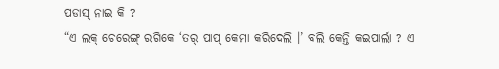ପଡାସ୍ ନାଇ କି ?
“ଏ ଲକ୍ ଚେରେଙ୍ଗ୍ ରଗିକେ ‘ତର୍ ପାପ୍ କେମା କରିଦେଲି ।’ ବଲି କେନ୍ତି କଇପାର୍ଲା ? ଏ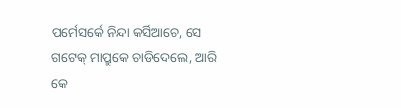ପର୍ମେସର୍କେ ନିନ୍ଦା କର୍ସିଆଚେ, ସେ ଗଟେକ୍ ମାପ୍ରୁକେ ଚାଡିଦେଲେ, ଆରି କେ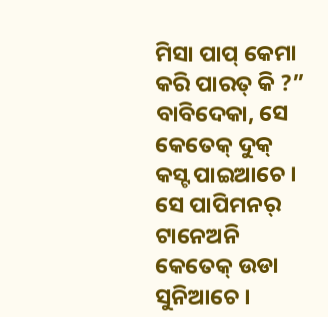ମିସା ପାପ୍ କେମା କରି ପାରତ୍ କି ?”
ବାବିଦେକା, ସେ କେତେକ୍ ଦୁକ୍ କସ୍ଟ ପାଇଆଚେ । ସେ ପାପିମନର୍ ଟାନେଅନି କେତେକ୍ ଉଡା ସୁନିଆଚେ ।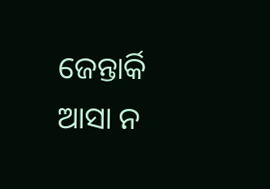ଜେନ୍ତାର୍କି ଆସା ନ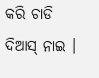କରି ଚାଡି ଦିଆସ୍ ନାଇ ।